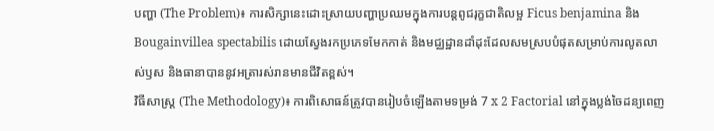បញ្ហា (The Problem)៖ ការសិក្សានេះដោះស្រាយបញ្ហាប្រឈមក្នុងការបន្តពូជរុក្ខជាតិលម្អ Ficus benjamina និង Bougainvillea spectabilis ដោយស្វែងរកប្រភេទមែកកាត់ និងមជ្ឈដ្ឋានដាំដុះដែលសមស្របបំផុតសម្រាប់ការលូតលាស់ឫស និងធានាបាននូវអត្រារស់រានមានជីវិតខ្ពស់។
វិធីសាស្ត្រ (The Methodology)៖ ការពិសោធន៍ត្រូវបានរៀបចំឡើងតាមទម្រង់ 7 x 2 Factorial នៅក្នុងប្លង់ចៃដន្យពេញ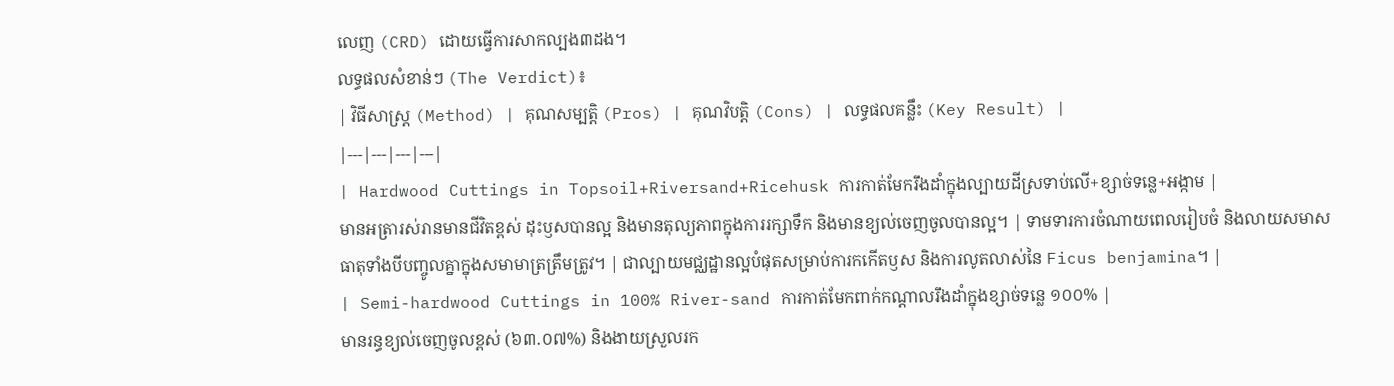លេញ (CRD) ដោយធ្វើការសាកល្បង៣ដង។
លទ្ធផលសំខាន់ៗ (The Verdict)៖
| វិធីសាស្ត្រ (Method) | គុណសម្បត្តិ (Pros) | គុណវិបត្តិ (Cons) | លទ្ធផលគន្លឹះ (Key Result) |
|---|---|---|---|
| Hardwood Cuttings in Topsoil+Riversand+Ricehusk ការកាត់មែករឹងដាំក្នុងល្បាយដីស្រទាប់លើ+ខ្សាច់ទន្លេ+អង្កាម |
មានអត្រារស់រានមានជីវិតខ្ពស់ ដុះឫសបានល្អ និងមានតុល្យភាពក្នុងការរក្សាទឹក និងមានខ្យល់ចេញចូលបានល្អ។ | ទាមទារការចំណាយពេលរៀបចំ និងលាយសមាសធាតុទាំងបីបញ្ចូលគ្នាក្នុងសមាមាត្រត្រឹមត្រូវ។ | ជាល្បាយមជ្ឈដ្ឋានល្អបំផុតសម្រាប់ការកកើតឫស និងការលូតលាស់នៃ Ficus benjamina។ |
| Semi-hardwood Cuttings in 100% River-sand ការកាត់មែកពាក់កណ្តាលរឹងដាំក្នុងខ្សាច់ទន្លេ ១០០% |
មានរន្ធខ្យល់ចេញចូលខ្ពស់ (៦៣.០៧%) និងងាយស្រួលរក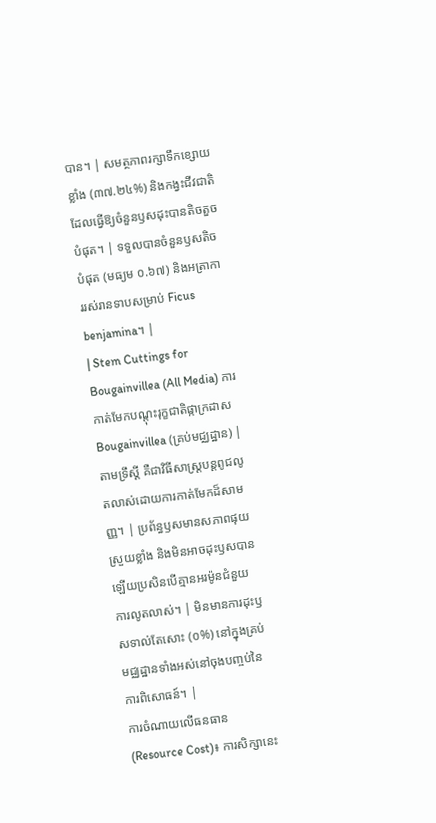បាន។ | សមត្ថភាពរក្សាទឹកខ្សោយខ្លាំង (៣៧.២៤%) និងកង្វះជីវជាតិ ដែលធ្វើឱ្យចំនួនឫសដុះបានតិចតួចបំផុត។ | ទទួលបានចំនួនឫសតិចបំផុត (មធ្យម ០.៦៧) និងអត្រាការរស់រានទាបសម្រាប់ Ficus benjamina។ |
| Stem Cuttings for Bougainvillea (All Media) ការកាត់មែកបណ្តុះរុក្ខជាតិផ្កាក្រដាស Bougainvillea (គ្រប់មជ្ឈដ្ឋាន) |
តាមទ្រឹស្តី គឺជាវិធីសាស្ត្របន្តពូជលូតលាស់ដោយការកាត់មែកដ៏សាមញ្ញ។ | ប្រព័ន្ធឫសមានសភាពផុយស្រួយខ្លាំង និងមិនអាចដុះឫសបានឡើយប្រសិនបើគ្មានអរម៉ូនជំនួយការលូតលាស់។ | មិនមានការដុះឫសទាល់តែសោះ (០%) នៅក្នុងគ្រប់មជ្ឈដ្ឋានទាំងអស់នៅចុងបញ្ចប់នៃការពិសោធន៍។ |
ការចំណាយលើធនធាន (Resource Cost)៖ ការសិក្សានេះ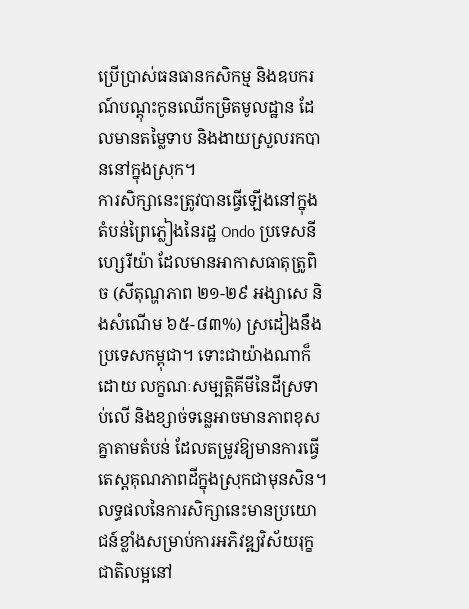ប្រើប្រាស់ធនធានកសិកម្ម និងឧបករណ៍បណ្តុះកូនឈើកម្រិតមូលដ្ឋាន ដែលមានតម្លៃទាប និងងាយស្រួលរកបាននៅក្នុងស្រុក។
ការសិក្សានេះត្រូវបានធ្វើឡើងនៅក្នុងតំបន់ព្រៃភ្លៀងនៃរដ្ឋ Ondo ប្រទេសនីហ្សេរីយ៉ា ដែលមានអាកាសធាតុត្រូពិច (សីតុណ្ហភាព ២១-២៩ អង្សាសេ និងសំណើម ៦៥-៨៣%) ស្រដៀងនឹងប្រទេសកម្ពុជា។ ទោះជាយ៉ាងណាក៏ដោយ លក្ខណៈសម្បត្តិគីមីនៃដីស្រទាប់លើ និងខ្សាច់ទន្លេអាចមានភាពខុសគ្នាតាមតំបន់ ដែលតម្រូវឱ្យមានការធ្វើតេស្តគុណភាពដីក្នុងស្រុកជាមុនសិន។
លទ្ធផលនៃការសិក្សានេះមានប្រយោជន៍ខ្លាំងសម្រាប់ការអភិវឌ្ឍវិស័យរុក្ខជាតិលម្អនៅ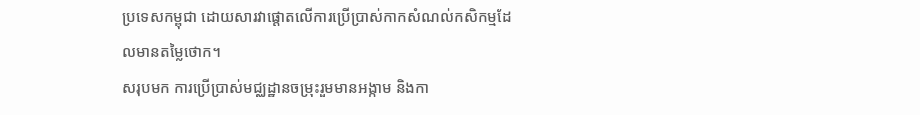ប្រទេសកម្ពុជា ដោយសារវាផ្តោតលើការប្រើប្រាស់កាកសំណល់កសិកម្មដែលមានតម្លៃថោក។
សរុបមក ការប្រើប្រាស់មជ្ឈដ្ឋានចម្រុះរួមមានអង្កាម និងកា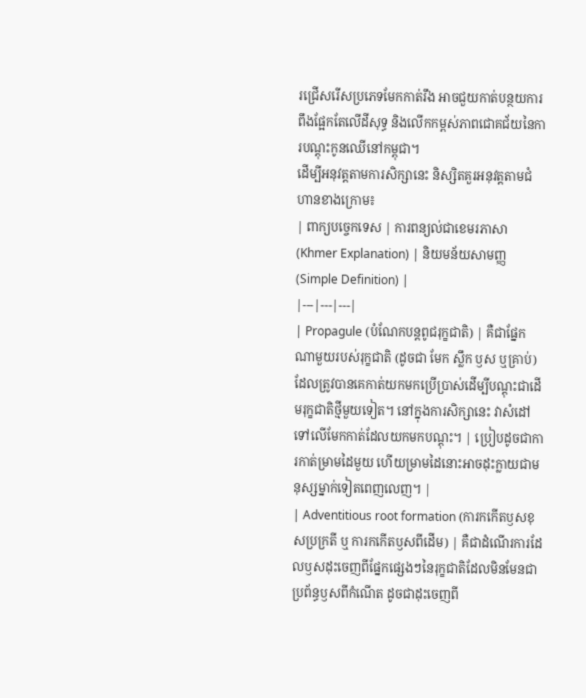រជ្រើសរើសប្រភេទមែកកាត់រឹង អាចជួយកាត់បន្ថយការពឹងផ្អែកតែលើដីសុទ្ធ និងលើកកម្ពស់ភាពជោគជ័យនៃការបណ្តុះកូនឈើនៅកម្ពុជា។
ដើម្បីអនុវត្តតាមការសិក្សានេះ និស្សិតគួរអនុវត្តតាមជំហានខាងក្រោម៖
| ពាក្យបច្ចេកទេស | ការពន្យល់ជាខេមរភាសា (Khmer Explanation) | និយមន័យសាមញ្ញ (Simple Definition) |
|---|---|---|
| Propagule (បំណែកបន្តពូជរុក្ខជាតិ) | គឺជាផ្នែកណាមួយរបស់រុក្ខជាតិ (ដូចជា មែក ស្លឹក ឫស ឬគ្រាប់) ដែលត្រូវបានគេកាត់យកមកប្រើប្រាស់ដើម្បីបណ្តុះជាដើមរុក្ខជាតិថ្មីមួយទៀត។ នៅក្នុងការសិក្សានេះ វាសំដៅទៅលើមែកកាត់ដែលយកមកបណ្ដុះ។ | ប្រៀបដូចជាការកាត់ម្រាមដៃមួយ ហើយម្រាមដៃនោះអាចដុះក្លាយជាមនុស្សម្នាក់ទៀតពេញលេញ។ |
| Adventitious root formation (ការកកើតឫសខុសប្រក្រតី ឬ ការកកើតឫសពីដើម) | គឺជាដំណើរការដែលឫសដុះចេញពីផ្នែកផ្សេងៗនៃរុក្ខជាតិដែលមិនមែនជាប្រព័ន្ធឫសពីកំណើត ដូចជាដុះចេញពី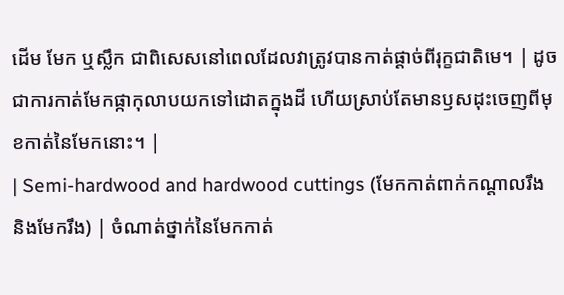ដើម មែក ឬស្លឹក ជាពិសេសនៅពេលដែលវាត្រូវបានកាត់ផ្តាច់ពីរុក្ខជាតិមេ។ | ដូចជាការកាត់មែកផ្កាកុលាបយកទៅដោតក្នុងដី ហើយស្រាប់តែមានឫសដុះចេញពីមុខកាត់នៃមែកនោះ។ |
| Semi-hardwood and hardwood cuttings (មែកកាត់ពាក់កណ្តាលរឹង និងមែករឹង) | ចំណាត់ថ្នាក់នៃមែកកាត់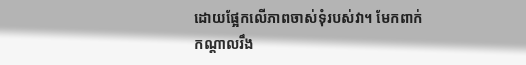ដោយផ្អែកលើភាពចាស់ទុំរបស់វា។ មែកពាក់កណ្តាលរឹង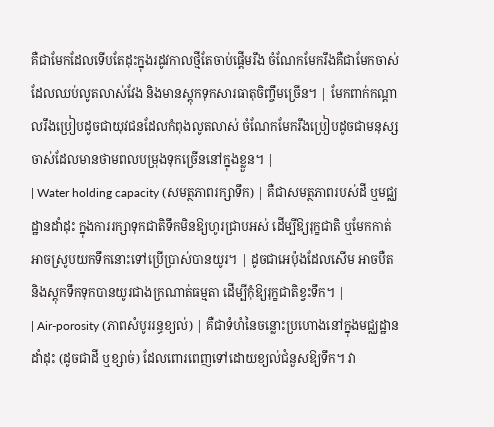គឺជាមែកដែលទើបតែដុះក្នុងរដូវកាលថ្មីតែចាប់ផ្តើមរឹង ចំណែកមែករឹងគឺជាមែកចាស់ដែលឈប់លូតលាស់វែង និងមានស្តុកទុកសារធាតុចិញ្ចឹមច្រើន។ | មែកពាក់កណ្តាលរឹងប្រៀបដូចជាយុវជនដែលកំពុងលូតលាស់ ចំណែកមែករឹងប្រៀបដូចជាមនុស្សចាស់ដែលមានថាមពលបម្រុងទុកច្រើននៅក្នុងខ្លួន។ |
| Water holding capacity (សមត្ថភាពរក្សាទឹក) | គឺជាសមត្ថភាពរបស់ដី ឬមជ្ឈដ្ឋានដាំដុះ ក្នុងការរក្សាទុកជាតិទឹកមិនឱ្យហូរជ្រាបអស់ ដើម្បីឱ្យរុក្ខជាតិ ឬមែកកាត់អាចស្រូបយកទឹកនោះទៅប្រើប្រាស់បានយូរ។ | ដូចជាអេប៉ុងដែលសើម អាចបឺត និងស្តុកទឹកទុកបានយូរជាងក្រណាត់ធម្មតា ដើម្បីកុំឱ្យរុក្ខជាតិខ្វះទឹក។ |
| Air-porosity (ភាពសំបូររន្ធខ្យល់) | គឺជាទំហំនៃចន្លោះប្រហោងនៅក្នុងមជ្ឈដ្ឋានដាំដុះ (ដូចជាដី ឬខ្សាច់) ដែលពោរពេញទៅដោយខ្យល់ជំនួសឱ្យទឹក។ វា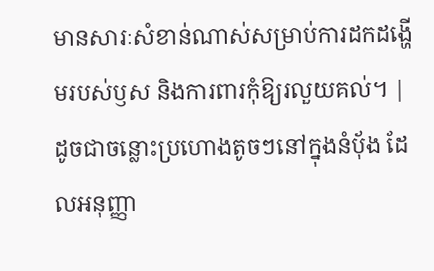មានសារៈសំខាន់ណាស់សម្រាប់ការដកដង្ហើមរបស់ឫស និងការពារកុំឱ្យរលួយគល់។ | ដូចជាចន្លោះប្រហោងតូចៗនៅក្នុងនំប៉័ង ដែលអនុញ្ញា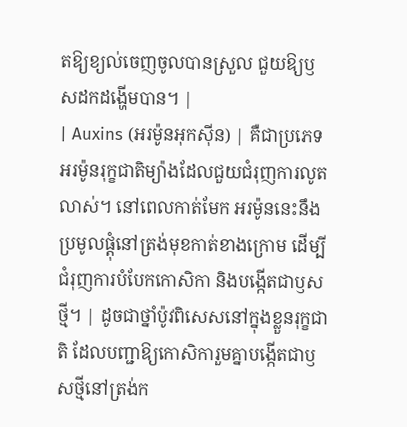តឱ្យខ្យល់ចេញចូលបានស្រួល ជួយឱ្យឫសដកដង្ហើមបាន។ |
| Auxins (អរម៉ូនអុកស៊ីន) | គឺជាប្រភេទអរម៉ូនរុក្ខជាតិម្យ៉ាងដែលជួយជំរុញការលូតលាស់។ នៅពេលកាត់មែក អរម៉ូននេះនឹងប្រមូលផ្តុំនៅត្រង់មុខកាត់ខាងក្រោម ដើម្បីជំរុញការបំបែកកោសិកា និងបង្កើតជាឫសថ្មី។ | ដូចជាថ្នាំប៉ូវពិសេសនៅក្នុងខ្លួនរុក្ខជាតិ ដែលបញ្ជាឱ្យកោសិការួមគ្នាបង្កើតជាឫសថ្មីនៅត្រង់ក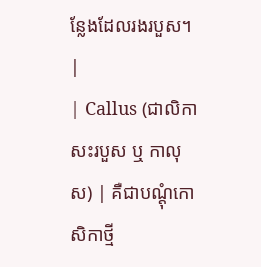ន្លែងដែលរងរបួស។ |
| Callus (ជាលិកាសះរបួស ឬ កាលុស) | គឺជាបណ្តុំកោសិកាថ្មី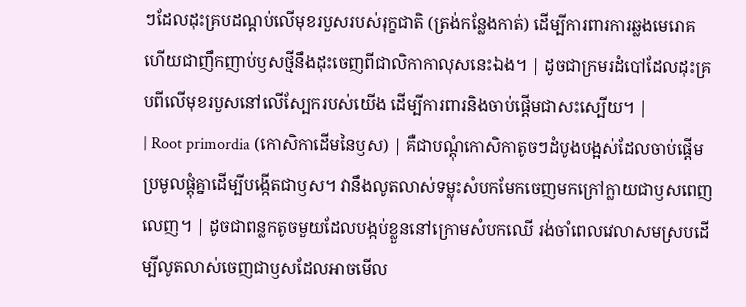ៗដែលដុះគ្របដណ្តប់លើមុខរបួសរបស់រុក្ខជាតិ (ត្រង់កន្លែងកាត់) ដើម្បីការពារការឆ្លងមេរោគ ហើយជាញឹកញាប់ឫសថ្មីនឹងដុះចេញពីជាលិកាកាលុសនេះឯង។ | ដូចជាក្រមរដំបៅដែលដុះគ្របពីលើមុខរបួសនៅលើស្បែករបស់យើង ដើម្បីការពារនិងចាប់ផ្តើមជាសះស្បើយ។ |
| Root primordia (កោសិកាដើមនៃឫស) | គឺជាបណ្តុំកោសិកាតូចៗដំបូងបង្អស់ដែលចាប់ផ្តើមប្រមូលផ្តុំគ្នាដើម្បីបង្កើតជាឫស។ វានឹងលូតលាស់ទម្លុះសំបកមែកចេញមកក្រៅក្លាយជាឫសពេញលេញ។ | ដូចជាពន្លកតូចមួយដែលបង្កប់ខ្លួននៅក្រោមសំបកឈើ រង់ចាំពេលវេលាសមស្របដើម្បីលូតលាស់ចេញជាឫសដែលអាចមើល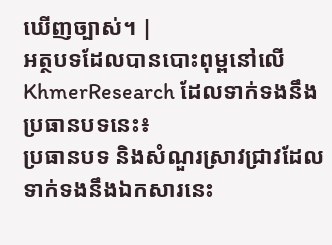ឃើញច្បាស់។ |
អត្ថបទដែលបានបោះពុម្ពនៅលើ KhmerResearch ដែលទាក់ទងនឹងប្រធានបទនេះ៖
ប្រធានបទ និងសំណួរស្រាវជ្រាវដែលទាក់ទងនឹងឯកសារនេះ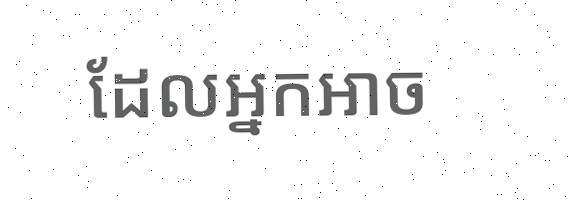ដែលអ្នកអាច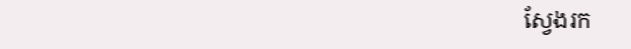ស្វែងរក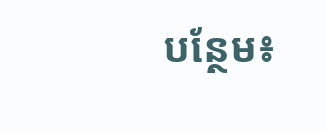បន្ថែម៖